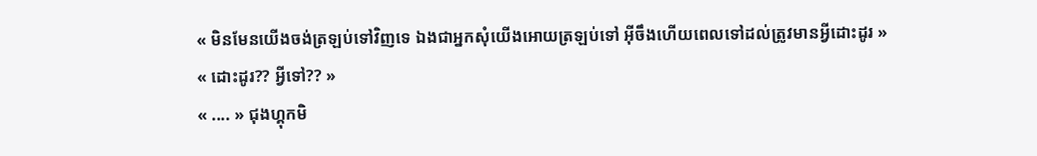« មិនមែនយើងចង់ត្រឡប់ទៅវិញទេ ឯងជាអ្នកសុំយើងអោយត្រឡប់ទៅ អ៊ីចឹងហើយពេលទៅដល់ត្រូវមានអ្វីដោះដូរ »
« ដោះដូរ?? អ្វីទៅ?? »
« .... » ជុងហ្គុកមិ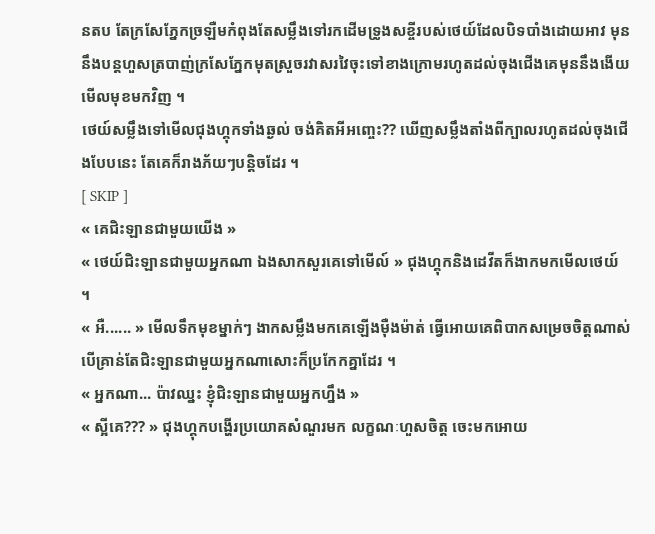នតប តែក្រសែភ្នែកច្រឡឺមកំពុងតែសម្លឹងទៅរកដើមទ្រូងសខ្ចីរបស់ថេយ៍ដែលបិទបាំងដោយអាវ មុននឹងបន្តហួសត្របាញ់ក្រសែភ្នែកមុតស្រួចរវាសរវៃចុះទៅខាងក្រោមរហូតដល់ចុងជើងគេមុននឹងងើយមើលមុខមកវិញ ។
ថេយ៍សម្លឹងទៅមើលជុងហ្គុកទាំងឆ្ងល់ ចង់គិតអីអញ្ចេះ?? ឃើញសម្លឹងតាំងពីក្បាលរហូតដល់ចុងជើងបែបនេះ តែគេក៏រាងភ័យៗបន្តិចដែរ ។
[ SKIP ]
« គេជិះឡានជាមួយយើង »
« ថេយ៍ជិះឡានជាមួយអ្នកណា ឯងសាកសួរគេទៅមើល៍ » ជុងហ្គុកនិងដេវីតក៏ងាកមកមើលថេយ៍ ។
« អឺ...... » មើលទឹកមុខម្នាក់ៗ ងាកសម្លឹងមកគេឡើងមុឺងម៉ាត់ ធ្វើអោយគេពិបាកសម្រេចចិត្តណាស់ បើគ្រាន់តែជិះឡានជាមួយអ្នកណាសោះក៏ប្រកែកគ្នាដែរ ។
« អ្នកណា... ប៉ាវឈ្នះ ខ្ញុំជិះឡានជាមួយអ្នកហ្នឹង »
« ស្អីគេ??? » ជុងហ្គុកបង្ហើរប្រយោគសំណួរមក លក្ខណៈហួសចិត្ត ចេះមកអោយ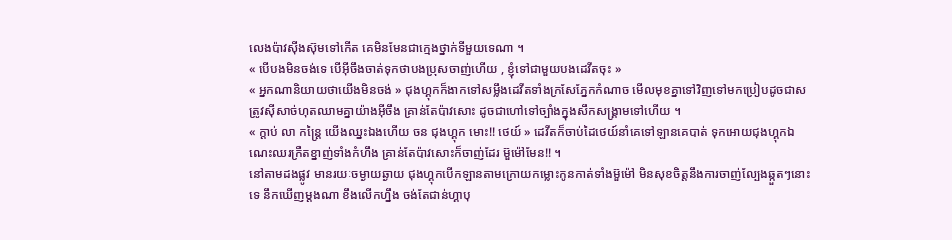លេងប៉ាវសុីងស៊ុមទៅកើត គេមិនមែនជាក្មេងថ្នាក់ទីមួយទេណា ។
« បើបងមិនចង់ទេ បើអ៊ីចឹងចាត់ទុកថាបងប្រុសចាញ់ហើយ , ខ្ញុំទៅជាមួយបងដេវីតចុះ »
« អ្នកណានិយាយថាយើងមិនចង់ » ជុងហ្គុកក៏ងាកទៅសម្លឹងដេវីតទាំងក្រសែភ្នែកកំណាច មើលមុខគ្នាទៅវិញទៅមកប្រៀបដូចជាសត្រូវសុីសាច់ហុតឈាមគ្នាយ៉ាងអ៊ីចឹង គ្រាន់តែប៉ាវសោះ ដូចជាហៅទៅច្បាំងក្នុងសឹកសង្រ្គាមទៅហើយ ។
« ក្ដាប់ លា កន្រ្ដៃ យើងឈ្នះឯងហើយ ចន ជុងហ្គុក មោះ!! ថេយ៍ » ដេវីតក៏ចាប់ដៃថេយ៍នាំគេទៅឡានគេបាត់ ទុកអោយជុងហ្គុកឯណេះឈរក្រឺតខ្នាញ់ទាំងកំហឹង គ្រាន់តែប៉ាវសោះក៏ចាញ់ដែរ ម៊ួម៉ៅមែន!! ។
នៅតាមដងផ្លូវ មានរយៈចម្ងាយឆ្ងាយ ជុងហ្គុកបើកឡានតាមក្រោយកម្លោះកូនកាត់ទាំងម៊ួម៉ៅ មិនសុខចិត្តនឹងការចាញ់ល្បែងឆ្កួតៗនោះទេ នឹកឃើញម្ដងណា ខឹងលើកហ្នឹង ចង់តែជាន់ហ្គាបុ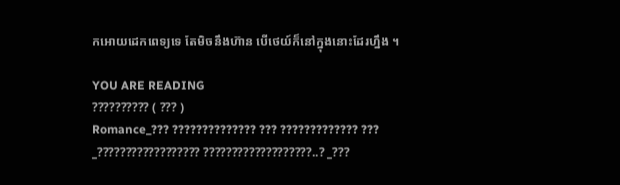កអោយដេកពេទ្យទេ តែមិចនឹងហ៊ាន បើថេយ៍ក៏នៅក្នុងនោះដែរហ្នឹង ។

YOU ARE READING
?????????? ( ??? )
Romance_??? ?????????????? ??? ????????????? ??? _?????????????????? ???????????????????..? _???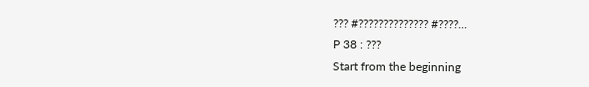??? #?????????????? #????...
P 38 : ???
Start from the beginning